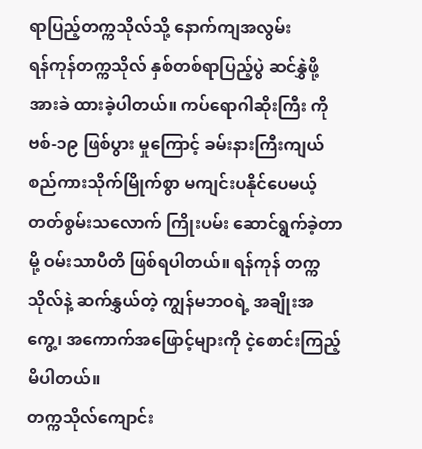ရာပြည့်တက္ကသိုလ်သို့ နောက်ကျအလွမ်း
ရန်ကုန်တက္ကသိုလ် နှစ်တစ်ရာပြည့်ပွဲ ဆင်နွှဲဖို့ အားခဲ ထားခဲ့ပါတယ်။ ကပ်ရောဂါဆိုးကြီး ကိုဗစ်-၁၉ ဖြစ်ပွား မှုကြောင့် ခမ်းနားကြီးကျယ်စည်ကားသိုက်မြိုက်စွာ မကျင်းပနိုင်ပေမယ့် တတ်စွမ်းသလောက် ကြိုးပမ်း ဆောင်ရွက်ခဲ့တာမို့ ဝမ်းသာပီတိ ဖြစ်ရပါတယ်။ ရန်ကုန် တက္ကသိုလ်နဲ့ ဆက်နွှယ်တဲ့ ကျွန်မဘဝရဲ့ အချိုးအကွေ့၊ အကောက်အဖြောင့်များကို ငဲ့စောင်းကြည့်မိပါတယ်။
တက္ကသိုလ်ကျောင်း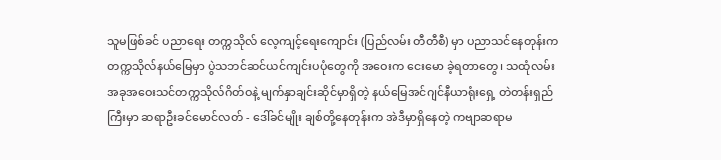သူမဖြစ်ခင် ပညာရေး တက္ကသိုလ် လေ့ကျင့်ရေးကျောင်း (ပြည်လမ်း တီတီစီ) မှာ ပညာသင်နေတုန်းက တက္ကသိုလ်နယ်မြေမှာ ပွဲသဘင်ဆင်ယင်ကျင်းပပုံတွေကို အဝေးက ငေးမော ခဲ့ရတာတွေ၊ သထုံလမ်း အခုအဝေးသင်တက္ကသိုလ်ဂိတ်ဝနဲ့ မျက်နှာချင်းဆိုင်မှာရှိတဲ့ နယ်မြေအင်ဂျင်နီယာရုံးရှေ့ တဲတန်းရှည်ကြီးမှာ ဆရာဦးခင်မောင်လတ် - ဒေါ်ခင်မျိုး ချစ်တို့နေတုန်းက အဲဒီမှာရှိနေတဲ့ ကဗျာဆရာမ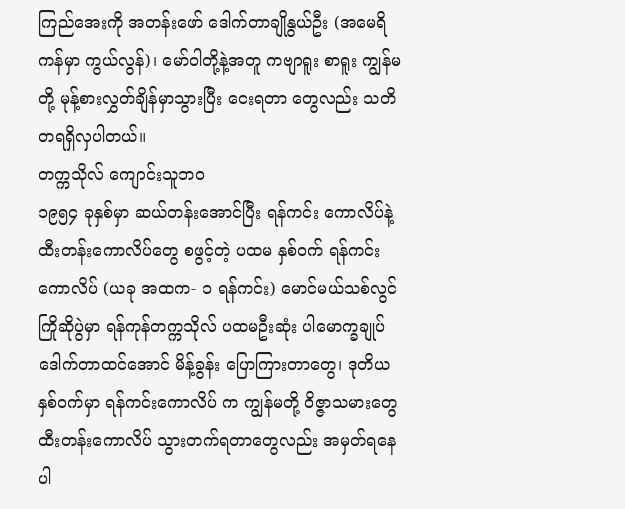ကြည်အေးကို အတန်းဖော် ဒေါက်တာချိုနွယ်ဦး (အမေရိကန်မှာ ကွယ်လွန်)၊ မော်ဝါတို့နဲ့အတူ ကဗျာရူး စာရူး ကျွန်မတို့ မုန့်စားလွှတ်ချိန်မှာသွားပြီး ငေးရတာ တွေလည်း သတိတရရှိလှပါတယ်။
တက္ကသိုလ် ကျောင်းသူဘဝ
၁၉၅၄ ခုနှစ်မှာ ဆယ်တန်းအောင်ပြီး ရန်ကင်း ကောလိပ်နဲ့ ထီးတန်းကောလိပ်တွေ စဖွင့်တဲ့ ပထမ နှစ်ဝက် ရန်ကင်းကောလိပ် (ယခု အထက- ၁ ရန်ကင်း) မောင်မယ်သစ်လွင်ကြိုဆိုပွဲမှာ ရန်ကုန်တက္ကသိုလ် ပထမဦးဆုံး ပါမောက္ခချုပ် ဒေါက်တာထင်အောင် မိန့်ခွန်း ပြောကြားတာတွေ၊ ဒုတိယနှစ်ဝက်မှာ ရန်ကင်းကောလိပ် က ကျွန်မတို့ ဝိဇ္ဇာသမားတွေ ထီးတန်းကောလိပ် သွားတက်ရတာတွေလည်း အမှတ်ရနေပါ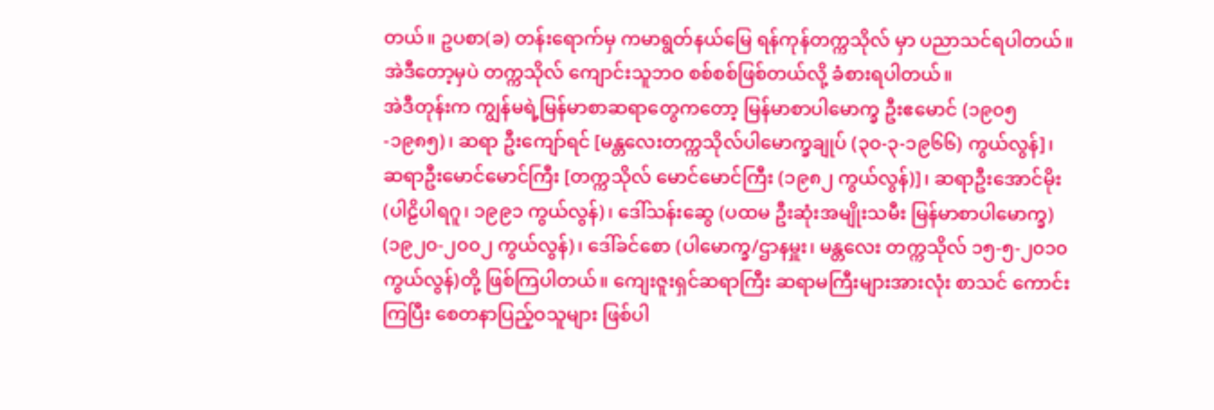တယ်။ ဥပစာ(ခ) တန်းရောက်မှ ကမာရွတ်နယ်မြေ ရန်ကုန်တက္ကသိုလ် မှာ ပညာသင်ရပါတယ်။ အဲဒီတော့မှပဲ တက္ကသိုလ် ကျောင်းသူဘဝ စစ်စစ်ဖြစ်တယ်လို့ ခံစားရပါတယ်။
အဲဒီတုန်းက ကျွန်မရဲ့မြန်မာစာဆရာတွေကတော့ မြန်မာစာပါမောက္ခ ဦးဧမောင် (၁၉၀၅-၁၉၈၅)၊ ဆရာ ဦးကျော်ရင် [မန္တလေးတက္ကသိုလ်ပါမောက္ခချုပ် (၃၀-၃-၁၉၆၆) ကွယ်လွန်]၊ ဆရာဦးမောင်မောင်ကြီး [တက္ကသိုလ် မောင်မောင်ကြီး (၁၉၈၂ ကွယ်လွန်)]၊ ဆရာဦးအောင်မိုး (ပါဠိပါရဂူ၊ ၁၉၉၁ ကွယ်လွန်)၊ ဒေါ်သန်းဆွေ (ပထမ ဦးဆုံးအမျိုးသမီး မြန်မာစာပါမောက္ခ) (၁၉၂၀-၂၀၀၂ ကွယ်လွန်)၊ ဒေါ်ခင်စော (ပါမောက္ခ/ဌာနမှူး၊ မန္တလေး တက္ကသိုလ် ၁၅-၅-၂၀၁၀ ကွယ်လွန်)တို့ ဖြစ်ကြပါတယ်။ ကျေးဇူးရှင်ဆရာကြီး ဆရာမကြီးများအားလုံး စာသင် ကောင်းကြပြီး စေတနာပြည့်ဝသူများ ဖြစ်ပါ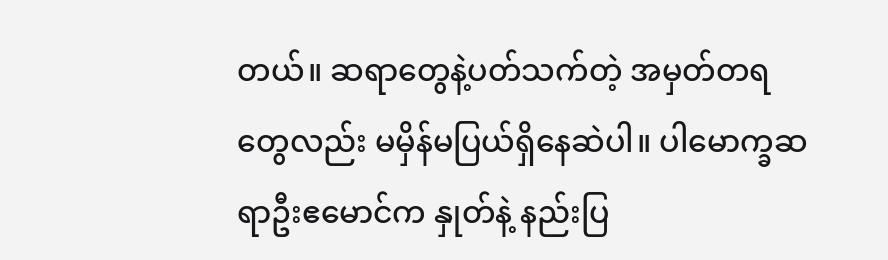တယ်။ ဆရာတွေနဲ့ပတ်သက်တဲ့ အမှတ်တရတွေလည်း မမှိန်မပြယ်ရှိနေဆဲပါ။ ပါမောက္ခဆရာဦးဧမောင်က နှုတ်နဲ့ နည်းပြ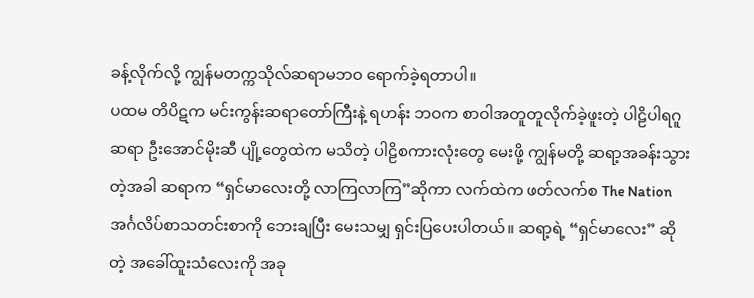ခန့်လိုက်လို့ ကျွန်မတက္ကသိုလ်ဆရာမဘဝ ရောက်ခဲ့ရတာပါ။
ပထမ တိပိဋက မင်းကွန်းဆရာတော်ကြီးနဲ့ ရဟန်း ဘဝက စာဝါအတူတူလိုက်ခဲ့ဖူးတဲ့ ပါဠိပါရဂူဆရာ ဦးအောင်မိုးဆီ ပျို့တွေထဲက မသိတဲ့ ပါဠိစကားလုံးတွေ မေးဖို့ ကျွန်မတို့ ဆရာ့အခန်းသွားတဲ့အခါ ဆရာက “ရှင်မာလေးတို့ လာကြလာကြ”ဆိုကာ လက်ထဲက ဖတ်လက်စ The Nation အင်္ဂလိပ်စာသတင်းစာကို ဘေးချပြီး မေးသမျှ ရှင်းပြပေးပါတယ်။ ဆရာ့ရဲ့ “ရှင်မာလေး” ဆိုတဲ့ အခေါ်ထူးသံလေးကို အခု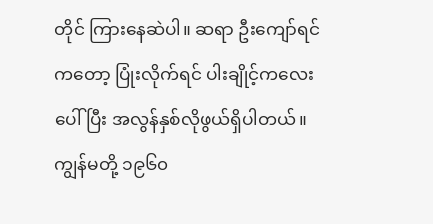တိုင် ကြားနေဆဲပါ။ ဆရာ ဦးကျော်ရင်ကတော့ ပြုံးလိုက်ရင် ပါးချိုင့်ကလေးပေါ်ပြီး အလွန်နှစ်လိုဖွယ်ရှိပါတယ်။ ကျွန်မတို့ ၁၉၆၀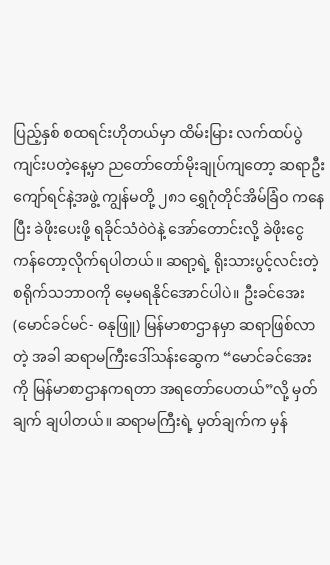ပြည့်နှစ် စထရင်းဟိုတယ်မှာ ထိမ်းမြား လက်ထပ်ပွဲကျင်းပတဲ့နေ့မှာ ညတော်တော်မိုးချုပ်ကျတော့ ဆရာဦးကျော်ရင်နဲ့အဖွဲ့ ကျွန်မတို့ ၂၈၁ ရွှေဂုံတိုင်အိမ်ခြံဝ ကနေပြီး ခဲဖိုးပေးဖို့ ရခိုင်သံဝဲဝဲနဲ့ အော်တောင်းလို့ ခဲဖိုးငွေ ကန်တော့လိုက်ရပါတယ်။ ဆရာ့ရဲ့ ရိုးသားပွင့်လင်းတဲ့ စရိုက်သဘာဝကို မေ့မရနိုင်အောင်ပါပဲ။ ဦးခင်အေး (မောင်ခင်မင်- ဓနုဖြူ) မြန်မာစာဌာနမှာ ဆရာဖြစ်လာတဲ့ အခါ ဆရာမကြီးဒေါ်သန်းဆွေက “မောင်ခင်အေးကို မြန်မာစာဌာနကရတာ အရတော်ပေတယ်”လို့ မှတ်ချက် ချပါတယ်။ ဆရာမကြီးရဲ့ မှတ်ချက်က မှန်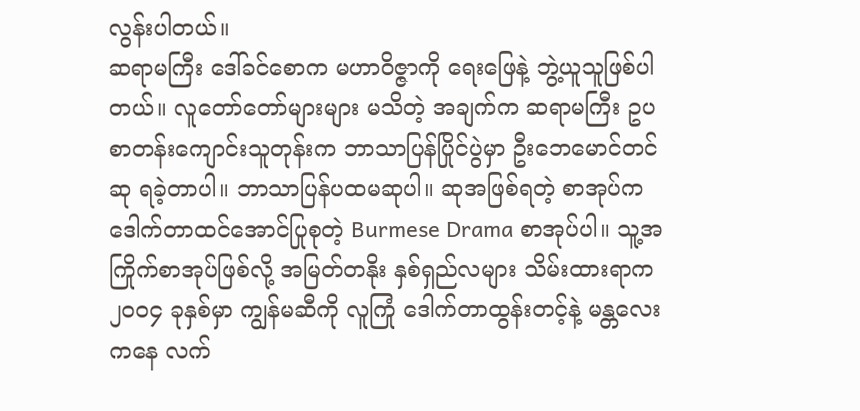လွန်းပါတယ်။
ဆရာမကြီး ဒေါ်ခင်စောက မဟာဝိဇ္ဇာကို ရေးဖြေနဲ့ ဘွဲ့ယူသူဖြစ်ပါတယ်။ လူတော်တော်များများ မသိတဲ့ အချက်က ဆရာမကြီး ဥပစာတန်းကျောင်းသူတုန်းက ဘာသာပြန်ပြိုင်ပွဲမှာ ဦးဘေမောင်တင်ဆု ရခဲ့တာပါ။ ဘာသာပြန်ပထမဆုပါ။ ဆုအဖြစ်ရတဲ့ စာအုပ်က ဒေါက်တာထင်အောင်ပြုစုတဲ့ Burmese Drama စာအုပ်ပါ။ သူ့အကြိုက်စာအုပ်ဖြစ်လို့ အမြတ်တနိုး နှစ်ရှည်လများ သိမ်းထားရာက ၂၀၀၄ ခုနှစ်မှာ ကျွန်မဆီကို လူကြုံ ဒေါက်တာထွန်းတင့်နဲ့ မန္တလေးကနေ လက်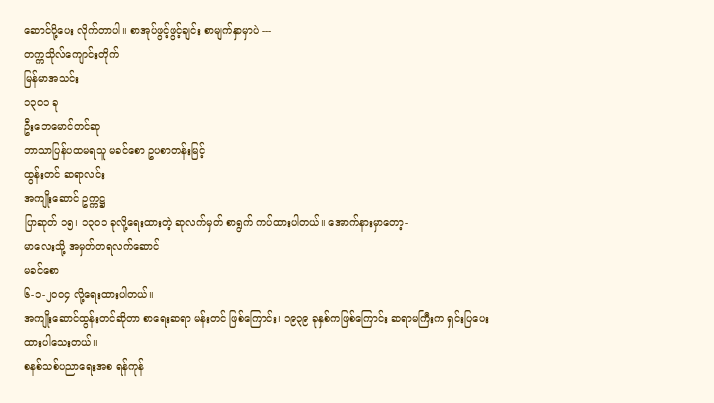ဆောင်ပို့ပေး လိုက်တာပါ။ စာအုပ်ဖွင့်ဖွင့်ချင်း စာမျက်နှာမှာပဲ ---
တက္ကသိုလ်ကျောင်းတိုက်
မြန်မာအသင်း
၁၃၀၁ ခု
ဦးဘေမောင်တင်ဆု
ဘာသာပြန်ပထမရသူ မခင်စော ဥပစာတန်းမြင့်
ထွန်းတင် ဆရာလင်း
အကျိုးဆောင် ဥက္ကဋ္ဌ
ပြာဆုတ် ၁၅၊ ၁၃၀၁ ခုလို့ရေးထားတဲ့ ဆုလက်မှတ် စာရွက် ကပ်ထားပါတယ်။ အောက်နားမှာတော့-
မာလေးသို့ အမှတ်တရလက်ဆောင်
မခင်စော
၆-၁-၂၀၀၄ လို့ရေးထားပါတယ်။
အကျိုးဆောင်ထွန်းတင်ဆိုတာ စာရေးဆရာ မန်းတင် ဖြစ်ကြောင်း၊ ၁၉၃၉ ခုနှစ်ကဖြစ်ကြောင်း ဆရာမကြီးက ရှင်းပြပေးထားပါသေးတယ်။
စနစ်သစ်ပညာရေးအစ ရန်ကုန်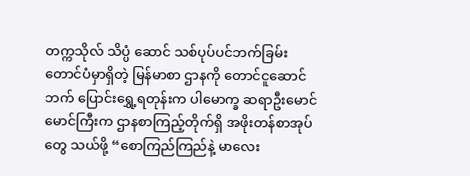တက္ကသိုလ် သိပ္ပံ ဆောင် သစ်ပုပ်ပင်ဘက်ခြမ်း တောင်ပံမှာရှိတဲ့ မြန်မာစာ ဌာနကို တောင်ငူဆောင်ဘက် ပြောင်းရွှေ့ရတုန်းက ပါမောက္ခ ဆရာဦးမောင်မောင်ကြီးက ဌာနစာကြည့်တိုက်ရှိ အဖိုးတန်စာအုပ်တွေ သယ်ဖို့ “စောကြည်ကြည်နဲ့ မာလေး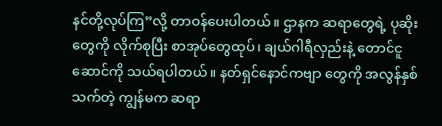နင်တို့လုပ်ကြ”လို့ တာဝန်ပေးပါတယ်။ ဌာနက ဆရာတွေရဲ့ ပုဆိုးတွေကို လိုက်စုပြီး စာအုပ်တွေထုပ်၊ ချယ်ဂါရီလှည်းနဲ့ တောင်ငူဆောင်ကို သယ်ရပါတယ်။ နတ်ရှင်နောင်ကဗျာ တွေကို အလွန်နှစ်သက်တဲ့ ကျွန်မက ဆရာ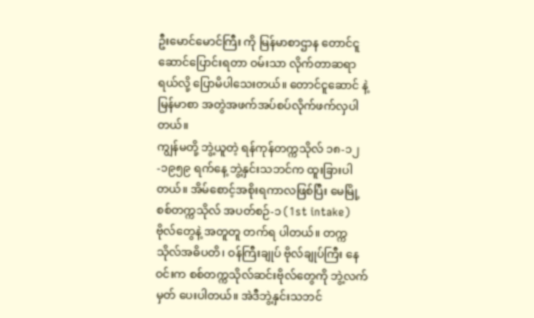ဦးမောင်မောင်ကြီး ကို မြန်မာစာဌာန တောင်ငူဆောင်ပြောင်းရတာ ဝမ်းသာ လိုက်တာဆရာရယ်လို့ ပြောမိပါသေးတယ်။ တောင်ငူဆောင် နဲ့ မြန်မာစာ အတွဲအဖက်အပ်စပ်လိုက်ဖက်လှပါတယ်။
ကျွန်မတို့ ဘွဲ့ယူတဲ့ ရန်ကုန်တက္ကသိုလ် ၁၈-၁၂-၁၉၅၉ ရက်နေ့ ဘွဲ့နှင်းသဘင်က ထူးခြားပါတယ်။ အိမ်စောင့်အစိုးရကာလဖြစ်ပြီး မေမြို့စစ်တက္ကသိုလ် အပတ်စဉ်-၁ (1st intake) ဗိုလ်တွေနဲ့ အတူတူ တက်ရ ပါတယ်။ တက္ကသိုလ်အဓိပတိ၊ ဝန်ကြီးချုပ် ဗိုလ်ချုပ်ကြီး နေဝင်းက စစ်တက္ကသိုလ်ဆင်းဗိုလ်တွေကို ဘွဲ့လက်မှတ် ပေးပါတယ်။ အဲဒီဘွဲ့နှင်းသဘင်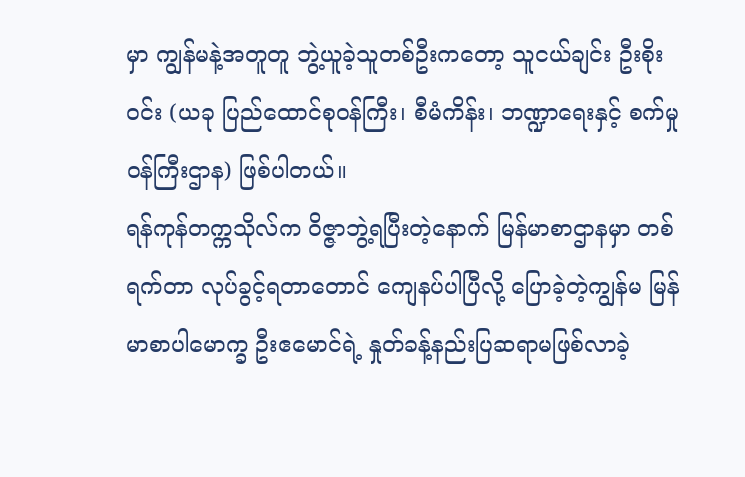မှာ ကျွန်မနဲ့အတူတူ ဘွဲ့ယူခဲ့သူတစ်ဦးကတော့ သူငယ်ချင်း ဦးစိုးဝင်း (ယခု ပြည်ထောင်စုဝန်ကြီး၊ စီမံကိန်း၊ ဘဏ္ဍာရေးနှင့် စက်မှု ဝန်ကြီးဌာန) ဖြစ်ပါတယ်။
ရန်ကုန်တက္ကသိုလ်က ဝိဇ္ဇာဘွဲ့ရပြီးတဲ့နောက် မြန်မာစာဌာနမှာ တစ်ရက်တာ လုပ်ခွင့်ရတာတောင် ကျေနပ်ပါပြီလို့ ပြောခဲ့တဲ့ကျွန်မ မြန်မာစာပါမောက္ခ ဦးဧမောင်ရဲ့ နှုတ်ခန့်နည်းပြဆရာမဖြစ်လာခဲ့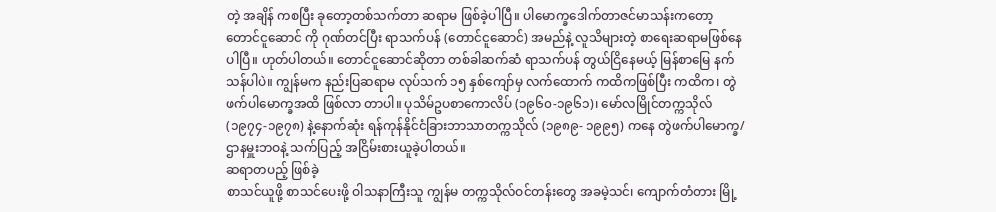တဲ့ အချိန် ကစပြီး ခုတော့တစ်သက်တာ ဆရာမ ဖြစ်ခဲ့ပါပြီ။ ပါမောက္ခဒေါက်တာဇင်မာသန်းကတော့ တောင်ငူဆောင် ကို ဂုဏ်တင်ပြီး ရာသက်ပန် (တောင်ငူဆောင်) အမည်နဲ့ လူသိများတဲ့ စာရေးဆရာမဖြစ်နေပါပြီ။ ဟုတ်ပါတယ်။ တောင်ငူဆောင်ဆိုတာ တစ်ခါဆက်ဆံ ရာသက်ပန် တွယ်ငြိနေမယ့် မြန်စာမြေ နက်သန်ပါပဲ။ ကျွန်မက နည်းပြဆရာမ လုပ်သက် ၁၅ နှစ်ကျော်မှ လက်ထောက် ကထိကဖြစ်ပြီး ကထိက၊ တွဲဖက်ပါမောက္ခအထိ ဖြစ်လာ တာပါ။ ပုသိမ်ဥပစာကောလိပ် (၁၉၆၀-၁၉၆၁)၊ မော်လမြိုင်တက္ကသိုလ် (၁၉၇၄-၁၉၇၈) နဲ့နောက်ဆုံး ရန်ကုန်နိုင်ငံခြားဘာသာတက္ကသိုလ် (၁၉၈၉- ၁၉၉၅) ကနေ တွဲဖက်ပါမောက္ခ/ဌာနမှူးဘဝနဲ့ သက်ပြည့် အငြိမ်းစားယူခဲ့ပါတယ်။
ဆရာတပည့် ဖြစ်ခဲ့
စာသင်ယူဖို့ စာသင်ပေးဖို့ ဝါသနာကြီးသူ ကျွန်မ တက္ကသိုလ်ဝင်တန်းတွေ အခမဲ့သင်၊ ကျောက်တံတား မြို့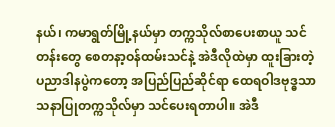နယ်၊ ကမာရွတ်မြို့နယ်မှာ တက္ကသိုလ်စာပေးစာယူ သင်တန်းတွေ စေတနာ့ဝန်ထမ်းသင်နဲ့ အဲဒီလိုထဲမှာ ထူးခြားတဲ့ ပညာဒါနပွဲကတော့ အပြည်ပြည်ဆိုင်ရာ ထေရဝါဒဗုဒ္ဓသာသနာပြုတက္ကသိုလ်မှာ သင်ပေးရတာပါ။ အဲဒီ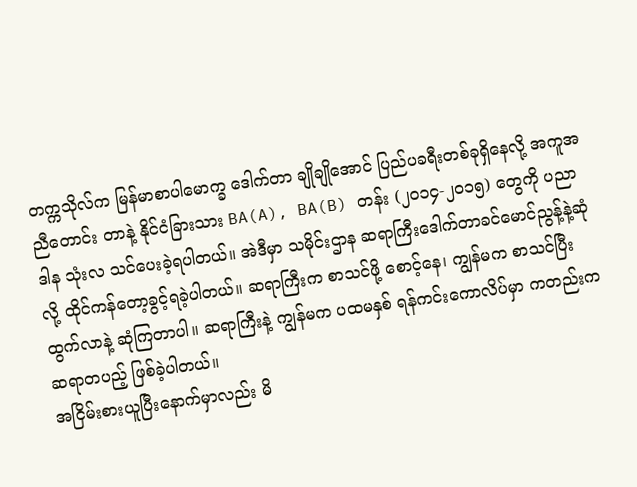တက္ကသိုလ်က မြန်မာစာပါမောက္ခ ဒေါက်တာ ချိုချိုအောင် ပြည်ပခရီးတစ်ခုရှိနေလို့ အကူအညီတောင်း တာနဲ့ နိုင်ငံခြားသား BA(A), BA(B) တန်း (၂၀၁၄-၂၀၁၅) တွေကို ပညာဒါန သုံးလ သင်ပေးခဲ့ရပါတယ်။ အဲဒီမှာ သမိုင်းဌာန ဆရာကြီးဒေါက်တာခင်မောင်ညွန့်နဲ့ဆုံလို့ ထိုင်ကန်တော့ခွင့်ရခဲ့ပါတယ်။ ဆရာကြီးက စာသင်ဖို့ စောင့်နေ၊ ကျွန်မက စာသင်ပြီး ထွက်လာနဲ့ ဆုံကြတာပါ။ ဆရာကြီးနဲ့ ကျွန်မက ပထမနှစ် ရန်ကင်းကောလိပ်မှာ ကတည်းက ဆရာတပည့် ဖြစ်ခဲ့ပါတယ်။
အငြိမ်းစားယူပြီးနောက်မှာလည်း မိ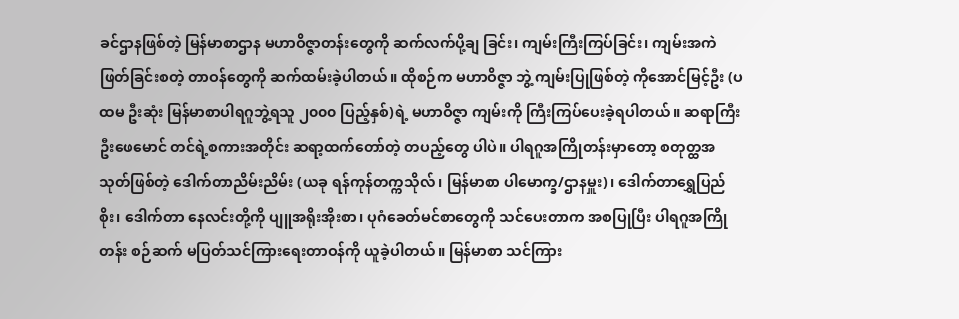ခင်ဌာနဖြစ်တဲ့ မြန်မာစာဌာန မဟာဝိဇ္ဇာတန်းတွေကို ဆက်လက်ပို့ချ ခြင်း၊ ကျမ်းကြီးကြပ်ခြင်း၊ ကျမ်းအကဲဖြတ်ခြင်းစတဲ့ တာဝန်တွေကို ဆက်ထမ်းခဲ့ပါတယ်။ ထိုစဉ်က မဟာဝိဇ္ဇာ ဘွဲ့ ကျမ်းပြုဖြစ်တဲ့ ကိုအောင်မြင့်ဦး (ပထမ ဦးဆုံး မြန်မာစာပါရဂူဘွဲ့ရသူ ၂၀၀၀ ပြည့်နှစ်)ရဲ့ မဟာဝိဇ္ဇာ ကျမ်းကို ကြီးကြပ်ပေးခဲ့ရပါတယ်။ ဆရာကြီးဦးဖေမောင် တင်ရဲ့စကားအတိုင်း ဆရာ့ထက်တော်တဲ့ တပည့်တွေ ပါပဲ။ ပါရဂူအကြိုတန်းမှာတော့ စတုတ္ထအသုတ်ဖြစ်တဲ့ ဒေါက်တာညိမ်းညိမ်း (ယခု ရန်ကုန်တက္ကသိုလ်၊ မြန်မာစာ ပါမောက္ခ/ဌာနမှူး)၊ ဒေါက်တာရွှေပြည်စိုး၊ ဒေါက်တာ နေလင်းတို့ကို ပျူအရိုးအိုးစာ၊ ပုဂံခေတ်မင်စာတွေကို သင်ပေးတာက အစပြုပြီး ပါရဂူအကြိုတန်း စဉ်ဆက် မပြတ်သင်ကြားရေးတာဝန်ကို ယူခဲ့ပါတယ်။ မြန်မာစာ သင်ကြား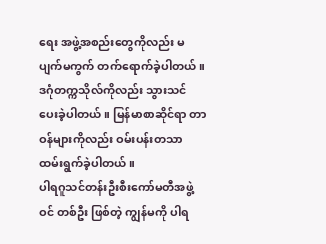ရေး အဖွဲ့အစည်းတွေကိုလည်း မပျက်မကွက် တက်ရောက်ခဲ့ပါတယ်။ ဒဂုံတက္ကသိုလ်ကိုလည်း သွားသင် ပေးခဲ့ပါတယ်။ မြန်မာစာဆိုင်ရာ တာဝန်များကိုလည်း ဝမ်းပန်းတသာ ထမ်းရွက်ခဲ့ပါတယ်။
ပါရဂူသင်တန်းဦးစီးကော်မတီအဖွဲ့ဝင် တစ်ဦး ဖြစ်တဲ့ ကျွန်မကို ပါရ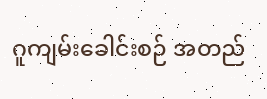ဂူကျမ်းခေါင်းစဉ် အတည်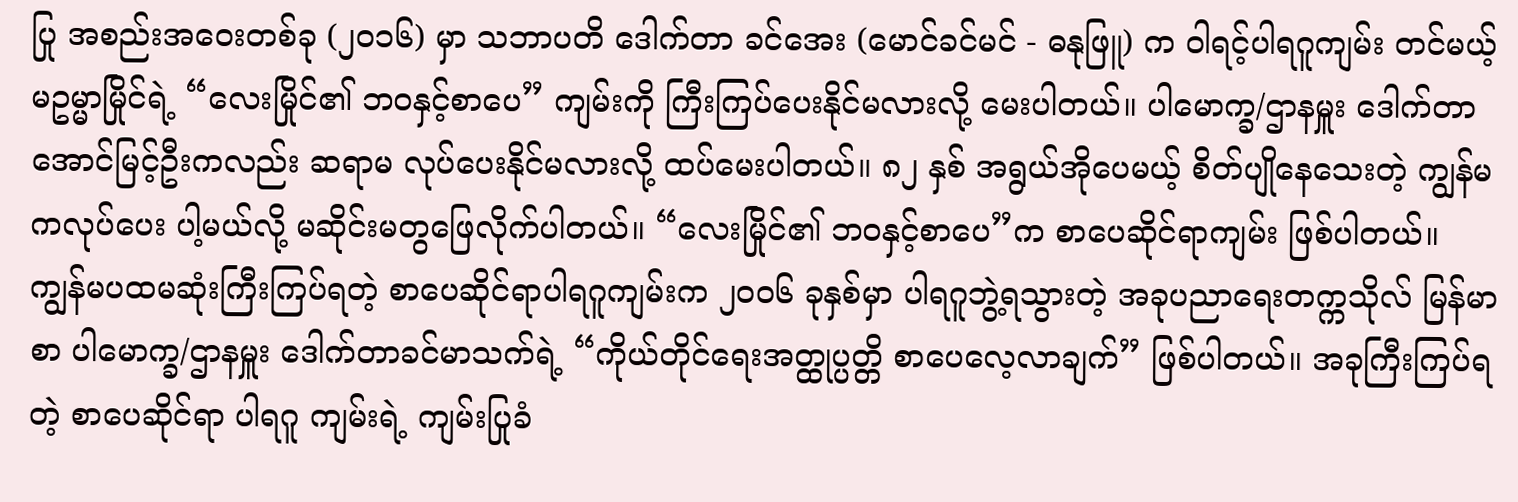ပြု အစည်းအဝေးတစ်ခု (၂၀၁၆) မှာ သဘာပတိ ဒေါက်တာ ခင်အေး (မောင်ခင်မင် - ဓနုဖြူ) က ဝါရင့်ပါရဂူကျမ်း တင်မယ့် မဥမ္မာမြိုင်ရဲ့ “လေးမြိုင်၏ ဘဝနှင့်စာပေ” ကျမ်းကို ကြီးကြပ်ပေးနိုင်မလားလို့ မေးပါတယ်။ ပါမောက္ခ/ဌာနမှူး ဒေါက်တာအောင်မြင့်ဦးကလည်း ဆရာမ လုပ်ပေးနိုင်မလားလို့ ထပ်မေးပါတယ်။ ၈၂ နှစ် အရွယ်အိုပေမယ့် စိတ်ပျိုနေသေးတဲ့ ကျွန်မကလုပ်ပေး ပါ့မယ်လို့ မဆိုင်းမတွဖြေလိုက်ပါတယ်။ “လေးမြိုင်၏ ဘဝနှင့်စာပေ”က စာပေဆိုင်ရာကျမ်း ဖြစ်ပါတယ်။ ကျွန်မပထမဆုံးကြီးကြပ်ရတဲ့ စာပေဆိုင်ရာပါရဂူကျမ်းက ၂၀၀၆ ခုနှစ်မှာ ပါရဂူဘွဲ့ရသွားတဲ့ အခုပညာရေးတက္ကသိုလ် မြန်မာစာ ပါမောက္ခ/ဌာနမှူး ဒေါက်တာခင်မာသက်ရဲ့ “ကိုယ်တိုင်ရေးအတ္ထုပ္ပတ္တိ စာပေလေ့လာချက်” ဖြစ်ပါတယ်။ အခုကြီးကြပ်ရတဲ့ စာပေဆိုင်ရာ ပါရဂူ ကျမ်းရဲ့ ကျမ်းပြုခံ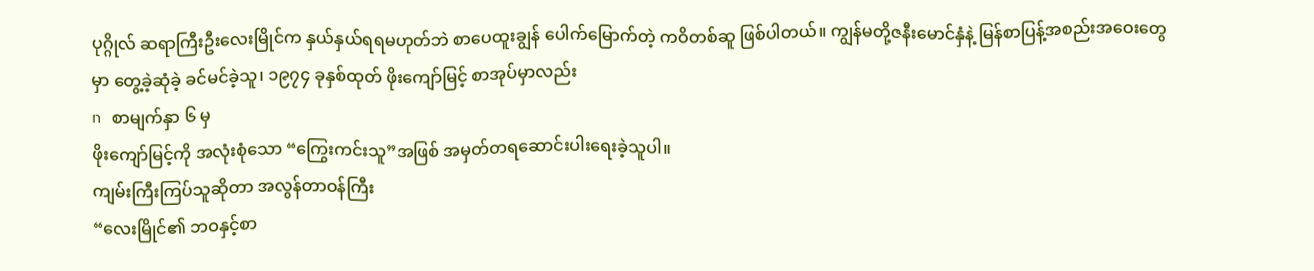ပုဂ္ဂိုလ် ဆရာကြီးဦးလေးမြိုင်က နှယ်နှယ်ရရမဟုတ်ဘဲ စာပေထူးချွန် ပေါက်မြောက်တဲ့ ကဝိတစ်ဆူ ဖြစ်ပါတယ်။ ကျွန်မတို့ဇနီးမောင်နှံနဲ့ မြန်စာပြန့်အစည်းအဝေးတွေမှာ တွေ့ခဲ့ဆုံခဲ့ ခင်မင်ခဲ့သူ၊ ၁၉၇၄ ခုနှစ်ထုတ် ဖိုးကျော်မြင့် စာအုပ်မှာလည်း
n စာမျက်နှာ ၆ မှ
ဖိုးကျော်မြင့်ကို အလုံးစုံသော “ကြွေးကင်းသူ”အဖြစ် အမှတ်တရဆောင်းပါးရေးခဲ့သူပါ။
ကျမ်းကြီးကြပ်သူဆိုတာ အလွန်တာဝန်ကြီး
“လေးမြိုင်၏ ဘဝနှင့်စာ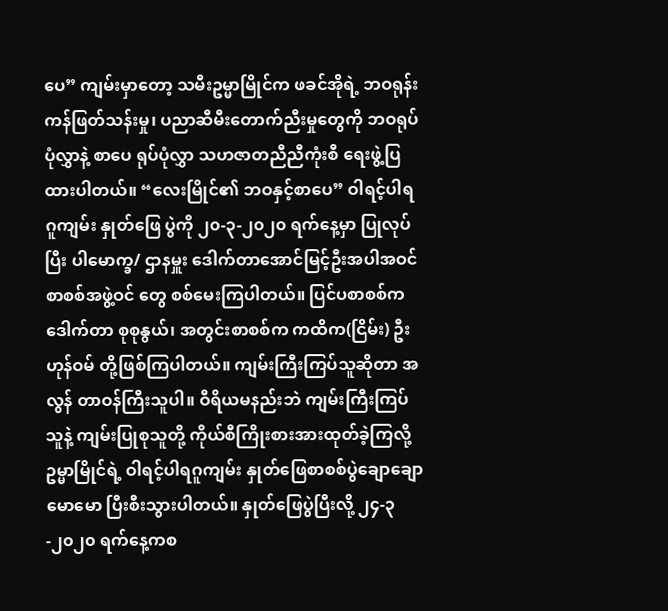ပေ” ကျမ်းမှာတော့ သမီးဥမ္မာမြိုင်က ဖခင်အိုရဲ့ ဘဝရုန်းကန်ဖြတ်သန်းမှု၊ ပညာဆီမီးတောက်ညီးမှုတွေကို ဘဝရုပ်ပုံလွှာနဲ့ စာပေ ရုပ်ပုံလွှာ သဟဇာတညီညီကုံးစီ ရေးဖွဲ့ပြထားပါတယ်။ “လေးမြိုင်၏ ဘဝနှင့်စာပေ” ဝါရင့်ပါရဂူကျမ်း နှုတ်ဖြေ ပွဲကို ၂၀-၃-၂၀၂၀ ရက်နေ့မှာ ပြုလုပ်ပြီး ပါမောက္ခ/ ဌာနမှူး ဒေါက်တာအောင်မြင့်ဦးအပါအဝင် စာစစ်အဖွဲ့ဝင် တွေ စစ်မေးကြပါတယ်။ ပြင်ပစာစစ်က ဒေါက်တာ စုစုနွယ်၊ အတွင်းစာစစ်က ကထိက(ငြိမ်း) ဦးဟုန်ဝမ် တို့ဖြစ်ကြပါတယ်။ ကျမ်းကြီးကြပ်သူဆိုတာ အလွန် တာဝန်ကြီးသူပါ။ ဝီရိယမနည်းဘဲ ကျမ်းကြီးကြပ်သူနဲ့ ကျမ်းပြုစုသူတို့ ကိုယ်စီကြိုးစားအားထုတ်ခဲ့ကြလို့ ဥမ္မာမြိုင်ရဲ့ ဝါရင့်ပါရဂူကျမ်း နှုတ်ဖြေစာစစ်ပွဲချောချော မောမော ပြီးစီးသွားပါတယ်။ နှုတ်ဖြေပွဲပြီးလို့ ၂၄-၃-၂၀၂၀ ရက်နေ့ကစ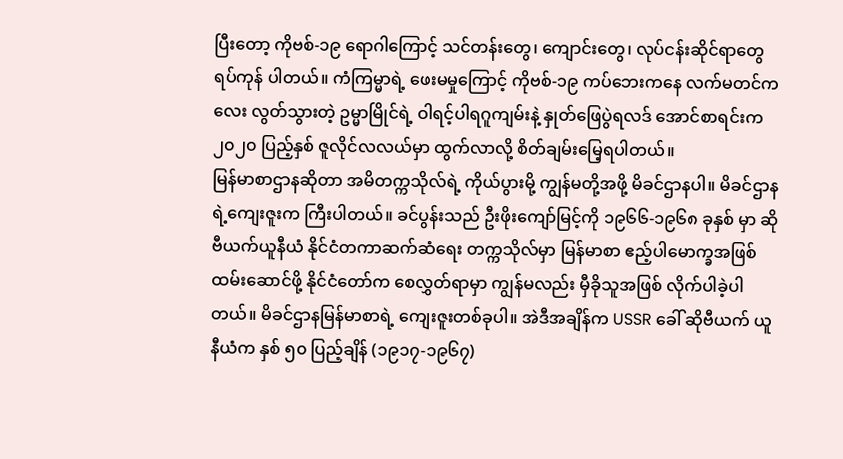ပြီးတော့ ကိုဗစ်-၁၉ ရောဂါကြောင့် သင်တန်းတွေ၊ ကျောင်းတွေ၊ လုပ်ငန်းဆိုင်ရာတွေ ရပ်ကုန် ပါတယ်။ ကံကြမ္မာရဲ့ ဖေးမမှုကြောင့် ကိုဗစ်-၁၉ ကပ်ဘေးကနေ လက်မတင်ကလေး လွတ်သွားတဲ့ ဥမ္မာမြိုင်ရဲ့ ဝါရင့်ပါရဂူကျမ်းနဲ့ နှုတ်ဖြေပွဲရလဒ် အောင်စာရင်းက ၂၀၂၀ ပြည့်နှစ် ဇူလိုင်လလယ်မှာ ထွက်လာလို့ စိတ်ချမ်းမြေ့ရပါတယ်။
မြန်မာစာဌာနဆိုတာ အမိတက္ကသိုလ်ရဲ့ ကိုယ်ပွားမို့ ကျွန်မတို့အဖို့ မိခင်ဌာနပါ။ မိခင်ဌာနရဲ့ကျေးဇူးက ကြီးပါတယ်။ ခင်ပွန်းသည် ဦးဖိုးကျော်မြင့်ကို ၁၉၆၆-၁၉၆၈ ခုနှစ် မှာ ဆိုဗီယက်ယူနီယံ နိုင်ငံတကာဆက်ဆံရေး တက္ကသိုလ်မှာ မြန်မာစာ ဧည့်ပါမောက္ခအဖြစ် ထမ်းဆောင်ဖို့ နိုင်ငံတော်က စေလွှတ်ရာမှာ ကျွန်မလည်း မှီခိုသူအဖြစ် လိုက်ပါခဲ့ပါတယ်။ မိခင်ဌာနမြန်မာစာရဲ့ ကျေးဇူးတစ်ခုပါ။ အဲဒီအချိန်က USSR ခေါ် ဆိုဗီယက် ယူနီယံက နှစ် ၅၀ ပြည့်ချိန် (၁၉၁၇-၁၉၆၇)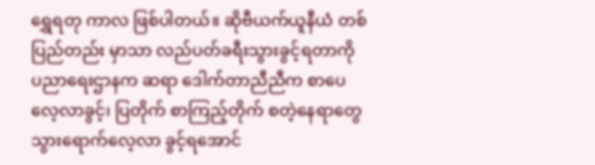ရွှေရတု ကာလ ဖြစ်ပါတယ်။ ဆိုဗီယက်ယူနီယံ တစ်ပြည်တည်း မှာသာ လည်ပတ်ခရီးသွားခွင့်ရတာကို ပညာရေးဌာနက ဆရာ ဒေါက်တာညီညီက စာပေလေ့လာခွင့်၊ ပြတိုက် စာကြည့်တိုက် စတဲ့နေရာတွေ သွားရောက်လေ့လာ ခွင့်ရအောင်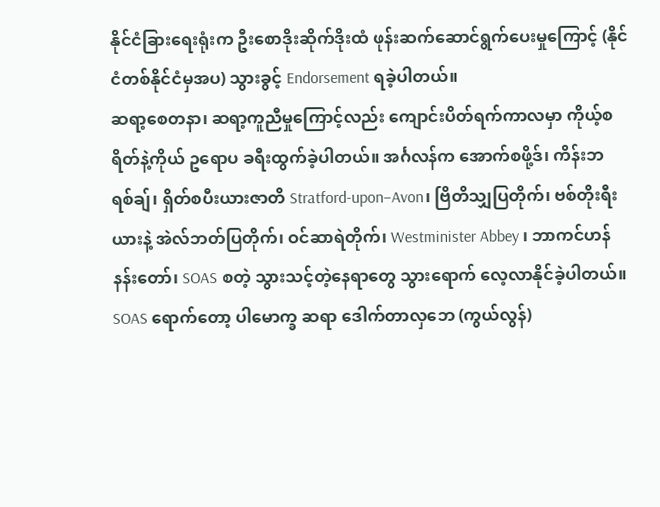နိုင်ငံခြားရေးရုံးက ဦးစောဒိုးဆိုက်ဒိုးထံ ဖုန်းဆက်ဆောင်ရွက်ပေးမှုကြောင့် (နိုင်ငံတစ်နိုင်ငံမှအပ) သွားခွင့် Endorsement ရခဲ့ပါတယ်။
ဆရာ့စေတနာ၊ ဆရာ့ကူညီမှုကြောင့်လည်း ကျောင်းပိတ်ရက်ကာလမှာ ကိုယ့်စရိတ်နဲ့ကိုယ် ဥရောပ ခရီးထွက်ခဲ့ပါတယ်။ အင်္ဂလန်က အောက်စဖို့ဒ်၊ ကိန်းဘရစ်ချ်၊ ရှိတ်စပီးယားဇာတိ Stratford-upon–Avon၊ ဗြိတိသျှပြတိုက်၊ ဗစ်တိုးရီးယားနဲ့ အဲလ်ဘတ်ပြတိုက်၊ ဝင်ဆာရဲတိုက်၊ Westminister Abbey ၊ ဘာကင်ဟန် နန်းတော်၊ SOAS စတဲ့ သွားသင့်တဲ့နေရာတွေ သွားရောက် လေ့လာနိုင်ခဲ့ပါတယ်။ SOAS ရောက်တော့ ပါမောက္ခ ဆရာ ဒေါက်တာလှဘေ (ကွယ်လွန်)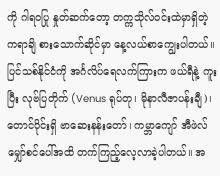ကို ဂါရဝပြု နှုတ်ဆက်တော့ တက္ကသိုလ်ဝင်းထဲမှာရှိတဲ့ ကရာချိ စားသောက်ဆိုင်မှာ နေ့လယ်စာကျွေးပါတယ်။
ပြင်သစ်နိုင်ငံကို အင်္ဂလိပ်ရေလက်ကြားက ဖယ်ရီနဲ့ ကူးပြီး လုဗ်ပြတိုက် (Venus ရုပ်တု၊ မိုနာလီဇာပန်းချီ)၊ တောင်ပိုင်းရှိ ဗာဆေးနန်းတော်၊ ကမ္ဘာကျော် အီဖဲလ် မျှော်စင်ပေါ်အထိ တက်ကြည့်လေ့လာခဲ့ပါတယ်။ အ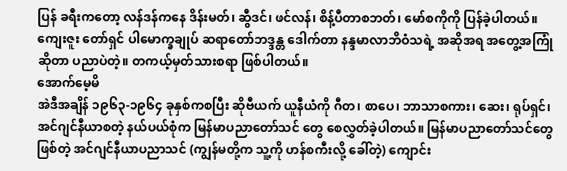ပြန် ခရီးကတော့ လန်ဒန်ကနေ ဒိန်းမတ်၊ ဆွီဒင်၊ ဖင်လန်၊ စိန့်ပီတာစဘတ်၊ မော်စကိုကို ပြန်ခဲ့ပါတယ်။ ကျေးဇူး တော်ရှင် ပါမောက္ခချုပ် ဆရာတော်ဘဒ္ဒန္တ ဒေါက်တာ နန္ဒမာလာဘိဝံသရဲ့ အဆိုအရ အတွေ့အကြုံဆိုတာ ပညာပဲတဲ့။ တကယ့်မှတ်သားစရာ ဖြစ်ပါတယ်။
အောက်မေ့မိ
အဲဒီအချိန် ၁၉၆၃-၁၉၆၄ ခုနှစ်ကစပြီး ဆိုဗီယက် ယူနီယံကို ဂီတ၊ စာပေ၊ ဘာသာစကား၊ ဆေး၊ ရုပ်ရှင်၊ အင်ဂျင်နီယာစတဲ့ နယ်ပယ်စုံက မြန်မာပညာတော်သင် တွေ စေလွှတ်ခဲ့ပါတယ်။ မြန်မာပညာတော်သင်တွေဖြစ်တဲ့ အင်ဂျင်နီယာပညာသင် (ကျွန်မတို့က သူ့ကို ဟန်စကီးလို့ ခေါ်တဲ့) ကျောင်း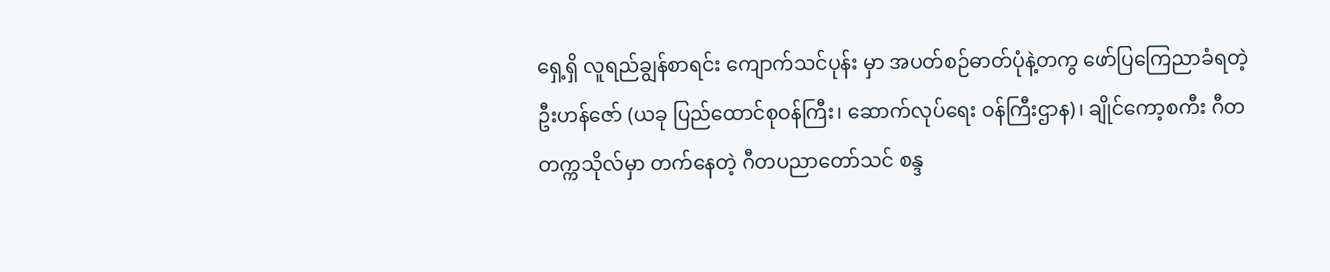ရှေ့ရှိ လူရည်ချွန်စာရင်း ကျောက်သင်ပုန်း မှာ အပတ်စဉ်ဓာတ်ပုံနဲ့တကွ ဖော်ပြကြေညာခံရတဲ့ ဦးဟန်ဇော် (ယခု ပြည်ထောင်စုဝန်ကြီး၊ ဆောက်လုပ်ရေး ဝန်ကြီးဌာန)၊ ချိုင်ကော့စကီး ဂီတတက္ကသိုလ်မှာ တက်နေတဲ့ ဂီတပညာတော်သင် စန္ဒ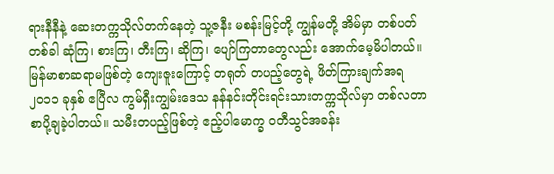ရားနီနီနဲ့ ဆေးတက္ကသိုလ်တက်နေတဲ့ သူ့ဇနီး မစန်းမြင့်တို့ ကျွန်မတို့ အိမ်မှာ တစ်ပတ်တစ်ခါ ဆုံကြ၊ စားကြ၊ တီးကြ၊ ဆိုကြ၊ ပျော်ကြတာတွေလည်း အောက်မေ့မိပါတယ်။
မြန်မာစာဆရာမဖြစ်တဲ့ ကျေးဇူးကြောင့် တရုတ် တပည့်တွေရဲ့ ဖိတ်ကြားချက်အရ ၂၀၁၁ ခုနှစ် ဧပြီလ ကွမ်ရှီးကျွမ်းဒေသ နန်နင်းတိုင်းရင်းသားတက္ကသိုလ်မှာ တစ်လတာ စာပို့ချခဲ့ပါတယ်။ သမီးတပည့်ဖြစ်တဲ့ ဧည့်ပါမောက္ခ ဝတီသွင်အခန်း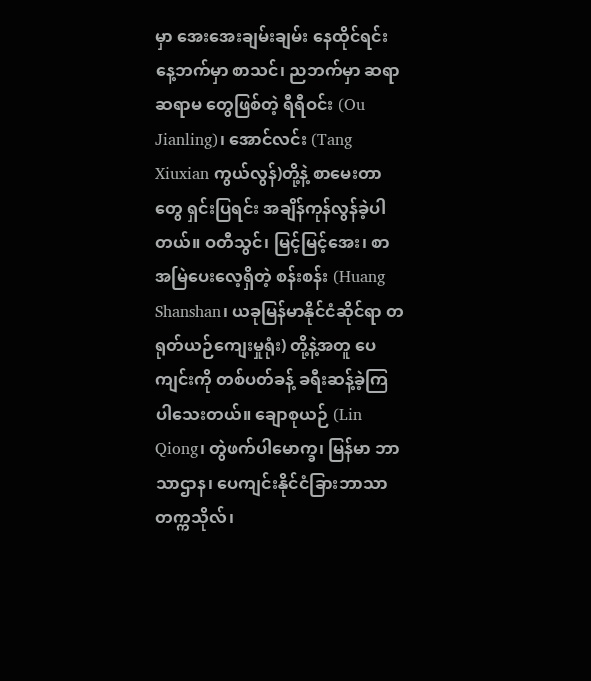မှာ အေးအေးချမ်းချမ်း နေထိုင်ရင်း နေ့ဘက်မှာ စာသင်၊ ညဘက်မှာ ဆရာ ဆရာမ တွေဖြစ်တဲ့ ရီရီဝင်း (Ou Jianling)၊ အောင်လင်း (Tang Xiuxian ကွယ်လွန်)တို့နဲ့ စာမေးတာတွေ ရှင်းပြရင်း အချိန်ကုန်လွန်ခဲ့ပါတယ်။ ဝတီသွင်၊ မြင့်မြင့်အေး၊ စာအမြဲပေးလေ့ရှိတဲ့ စန်းစန်း (Huang Shanshan၊ ယခုမြန်မာနိုင်ငံဆိုင်ရာ တရုတ်ယဉ်ကျေးမှုရုံး) တို့နဲ့အတူ ပေကျင်းကို တစ်ပတ်ခန့် ခရီးဆန့်ခဲ့ကြပါသေးတယ်။ ချောစုယဉ် (Lin Qiong၊ တွဲဖက်ပါမောက္ခ၊ မြန်မာ ဘာသာဌာန၊ ပေကျင်းနိုင်ငံခြားဘာသာတက္ကသိုလ်၊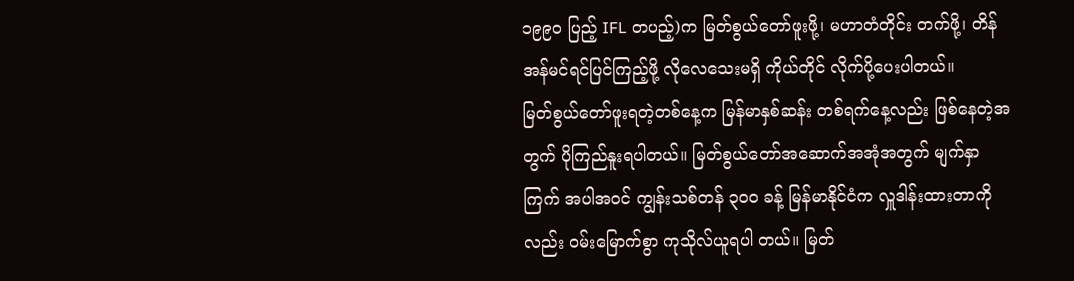၁၉၉၀ ပြည့် IFL တပည့်)က မြတ်စွယ်တော်ဖူးဖို့၊ မဟာတံတိုင်း တက်ဖို့၊ တိန်အန်မင်ရင်ပြင်ကြည့်ဖို့ လိုလေသေးမရှိ ကိုယ်တိုင် လိုက်ပို့ပေးပါတယ်။
မြတ်စွယ်တော်ဖူးရတဲ့တစ်နေ့က မြန်မာနှစ်ဆန်း တစ်ရက်နေ့လည်း ဖြစ်နေတဲ့အတွက် ပိုကြည်နူးရပါတယ်။ မြတ်စွယ်တော်အဆောက်အအုံအတွက် မျက်နှာကြက် အပါအဝင် ကျွန်းသစ်တန် ၃၀၀ ခန့် မြန်မာနိုင်ငံက လှူဒါန်းထားတာကိုလည်း ဝမ်းမြောက်စွာ ကုသိုလ်ယူရပါ တယ်။ မြတ်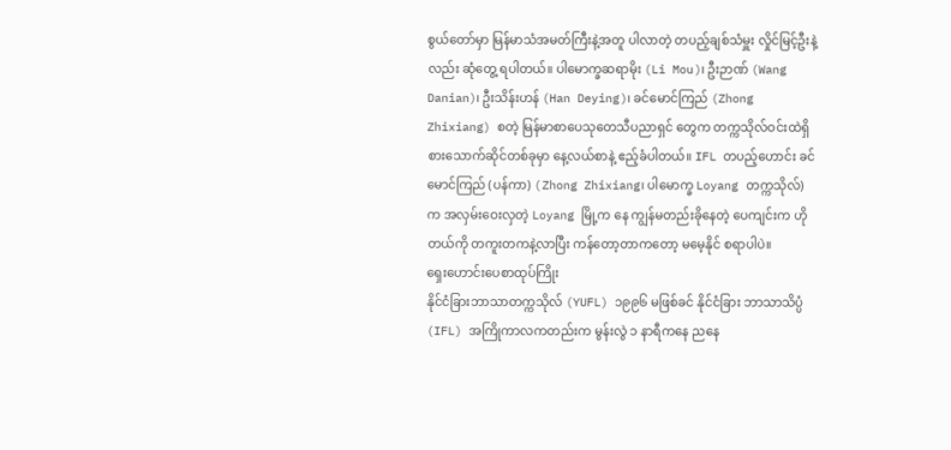စွယ်တော်မှာ မြန်မာသံအမတ်ကြီးနဲ့အတူ ပါလာတဲ့ တပည့်ချစ်သံမှူး လှိုင်မြင့်ဦးနဲ့လည်း ဆုံတွေ့ ရပါတယ်။ ပါမောက္ခဆရာမိုး (Li Mou)၊ ဦးဉာဏ် (Wang Danian)၊ ဦးသိန်းဟန် (Han Deying)၊ ခင်မောင်ကြည် (Zhong Zhixiang) စတဲ့ မြန်မာစာပေသုတေသီပညာရှင် တွေက တက္ကသိုလ်ဝင်းထဲရှိ စားသောက်ဆိုင်တစ်ခုမှာ နေ့လယ်စာနဲ့ ဧည့်ခံပါတယ်။ IFL တပည့်ဟောင်း ခင်မောင်ကြည် (ပန်ကာ) (Zhong Zhixiang၊ ပါမောက္ခ Loyang တက္ကသိုလ်) က အလှမ်းဝေးလှတဲ့ Loyang မြို့က နေ ကျွန်မတည်းခိုနေတဲ့ ပေကျင်းက ဟိုတယ်ကို တကူးတကနဲ့လာပြီး ကန်တော့တာကတော့ မမေ့နိုင် စရာပါပဲ။
ရှေးဟောင်းပေစာထုပ်ကြိုး
နိုင်ငံခြားဘာသာတက္ကသိုလ် (YUFL) ၁၉၉၆ မဖြစ်ခင် နိုင်ငံခြား ဘာသာသိပ္ပံ (IFL) အကြိုကာလကတည်းက မွန်းလွဲ ၁ နာရီကနေ ညနေ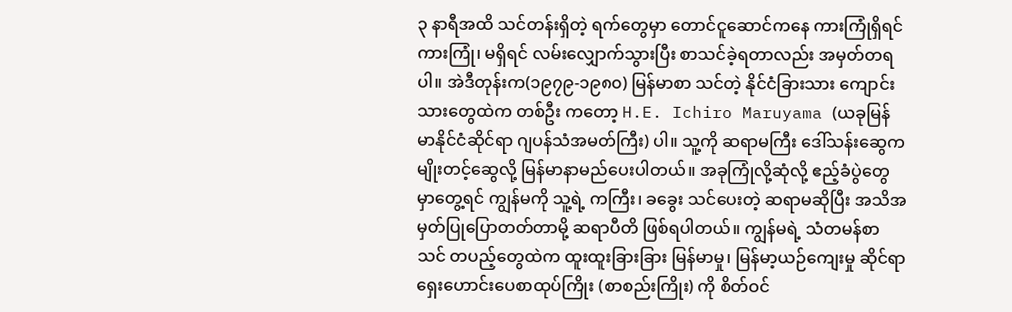၃ နာရီအထိ သင်တန်းရှိတဲ့ ရက်တွေမှာ တောင်ငူဆောင်ကနေ ကားကြုံရှိရင်ကားကြုံ၊ မရှိရင် လမ်းလျှောက်သွားပြီး စာသင်ခဲ့ရတာလည်း အမှတ်တရပါ။ အဲဒီတုန်းက(၁၉၇၉-၁၉၈၀) မြန်မာစာ သင်တဲ့ နိုင်ငံခြားသား ကျောင်းသားတွေထဲက တစ်ဦး ကတော့ H.E. Ichiro Maruyama (ယခုမြန်မာနိုင်ငံဆိုင်ရာ ဂျပန်သံအမတ်ကြီး) ပါ။ သူ့ကို ဆရာမကြီး ဒေါ်သန်းဆွေက မျိုးတင့်ဆွေလို့ မြန်မာနာမည်ပေးပါတယ်။ အခုကြုံလို့ဆုံလို့ ဧည့်ခံပွဲတွေ မှာတွေ့ရင် ကျွန်မကို သူ့ရဲ့ ကကြီး၊ ခခွေး သင်ပေးတဲ့ ဆရာမဆိုပြီး အသိအမှတ်ပြုပြောတတ်တာမို့ ဆရာပီတိ ဖြစ်ရပါတယ်။ ကျွန်မရဲ့ သံတမန်စာသင် တပည့်တွေထဲက ထူးထူးခြားခြား မြန်မာမှု၊ မြန်မာ့ယဉ်ကျေးမှု ဆိုင်ရာ ရှေးဟောင်းပေစာထုပ်ကြိုး (စာစည်းကြိုး) ကို စိတ်ဝင်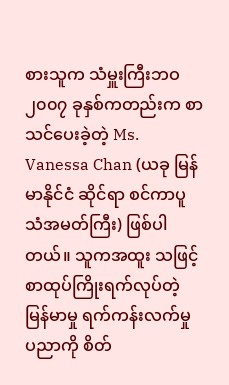စားသူက သံမှူးကြီးဘဝ ၂၀၀၇ ခုနှစ်ကတည်းက စာသင်ပေးခဲ့တဲ့ Ms. Vanessa Chan (ယခု မြန်မာနိုင်ငံ ဆိုင်ရာ စင်ကာပူသံအမတ်ကြီး) ဖြစ်ပါတယ်။ သူကအထူး သဖြင့် စာထုပ်ကြိုးရက်လုပ်တဲ့ မြန်မာမှု ရက်ကန်းလက်မှု ပညာကို စိတ်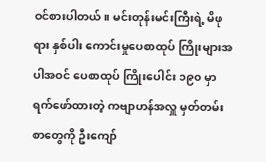ဝင်စားပါတယ်။ မင်းတုန်းမင်းကြီးရဲ့ မိဖုရား နှစ်ပါး ကောင်းမှုပေစာထုပ် ကြိုးများအပါအဝင် ပေစာထုပ် ကြိုးပေါင်း ၁၉၀ မှာ ရက်ဖော်ထားတဲ့ ကဗျာဟန်အလှူ မှတ်တမ်းစာတွေကို ဦးကျော်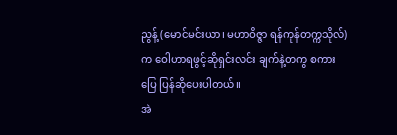ညွန့် (မောင်မင်းယာ၊ မဟာဝိဇ္ဇာ ရန်ကုန်တက္ကသိုလ်)က ဝေါဟာရဖွင့်ဆိုရှင်းလင်း ချက်နဲ့တကွ စကားပြေ ပြန်ဆိုပေးပါတယ်။
အဲ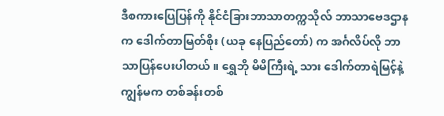ဒီစကားပြေပြန်ကို နိုင်ငံခြားဘာသာတက္ကသိုလ် ဘာသာဗေဒဌာနက ဒေါက်တာမြတ်စိုး (ယခု နေပြည်တော်) က အင်္ဂလိပ်လို ဘာသာပြန်ပေးပါတယ်။ ရွှေဘို မိမိကြီးရဲ့ သား ဒေါက်တာရဲမြင့်နဲ့ ကျွန်မက တစ်ခန်းတစ်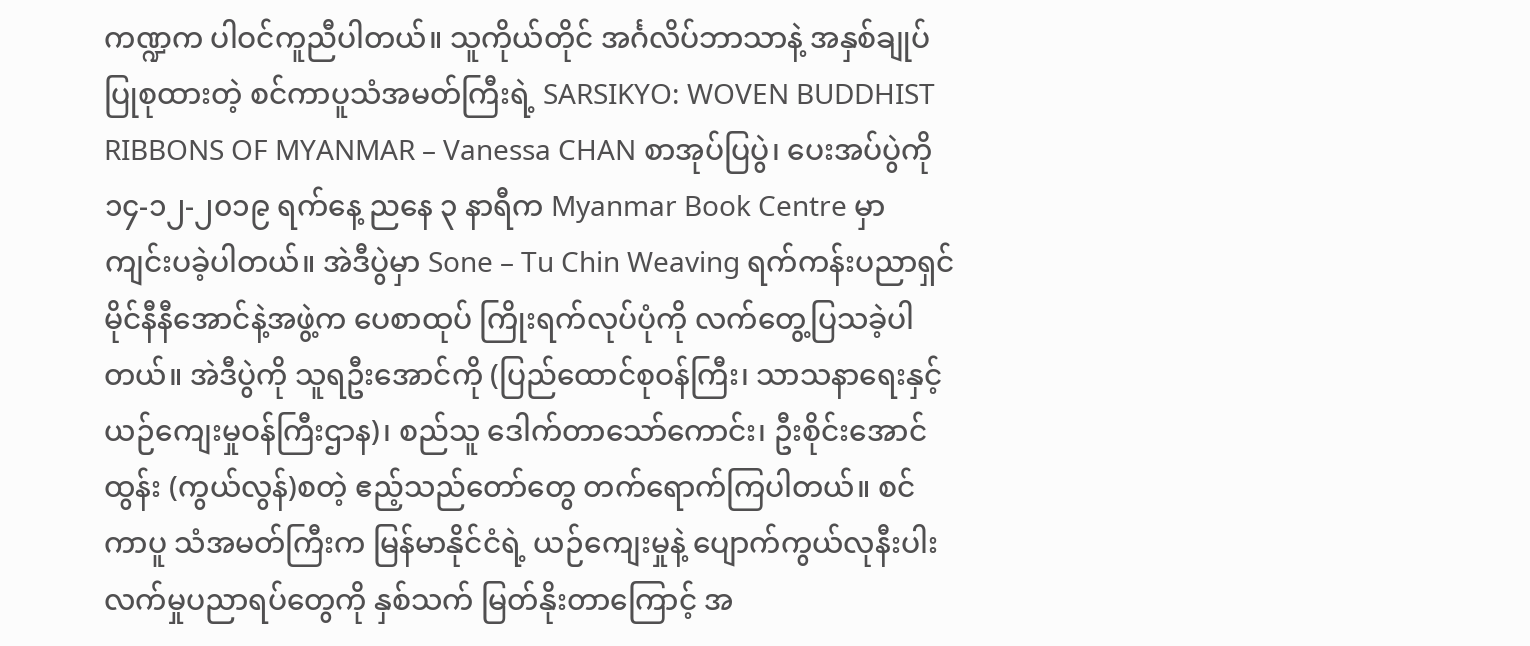ကဏ္ဍက ပါဝင်ကူညီပါတယ်။ သူကိုယ်တိုင် အင်္ဂလိပ်ဘာသာနဲ့ အနှစ်ချုပ်ပြုစုထားတဲ့ စင်ကာပူသံအမတ်ကြီးရဲ့ SARSIKYO: WOVEN BUDDHIST RIBBONS OF MYANMAR – Vanessa CHAN စာအုပ်ပြပွဲ၊ ပေးအပ်ပွဲကို ၁၄-၁၂-၂၀၁၉ ရက်နေ့ ညနေ ၃ နာရီက Myanmar Book Centre မှာ ကျင်းပခဲ့ပါတယ်။ အဲဒီပွဲမှာ Sone – Tu Chin Weaving ရက်ကန်းပညာရှင် မိုင်နီနီအောင်နဲ့အဖွဲ့က ပေစာထုပ် ကြိုးရက်လုပ်ပုံကို လက်တွေ့ပြသခဲ့ပါတယ်။ အဲဒီပွဲကို သူရဦးအောင်ကို (ပြည်ထောင်စုဝန်ကြီး၊ သာသနာရေးနှင့် ယဉ်ကျေးမှုဝန်ကြီးဌာန)၊ စည်သူ ဒေါက်တာသော်ကောင်း၊ ဦးစိုင်းအောင်ထွန်း (ကွယ်လွန်)စတဲ့ ဧည့်သည်တော်တွေ တက်ရောက်ကြပါတယ်။ စင်ကာပူ သံအမတ်ကြီးက မြန်မာနိုင်ငံရဲ့ ယဉ်ကျေးမှုနဲ့ ပျောက်ကွယ်လုနီးပါး လက်မှုပညာရပ်တွေကို နှစ်သက် မြတ်နိုးတာကြောင့် အ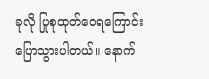ခုလို ပြုစုထုတ်ဝေရကြောင်း ပြောသွားပါတယ်။ နောက်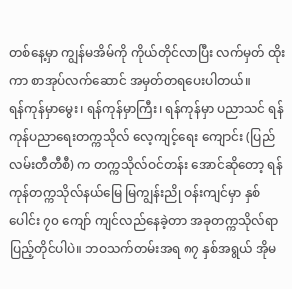တစ်နေ့မှာ ကျွန်မအိမ်ကို ကိုယ်တိုင်လာပြီး လက်မှတ် ထိုးကာ စာအုပ်လက်ဆောင် အမှတ်တရပေးပါတယ်။
ရန်ကုန်မှာမွေး၊ ရန်ကုန်မှာကြီး၊ ရန်ကုန်မှာ ပညာသင် ရန်ကုန်ပညာရေးတက္ကသိုလ် လေ့ကျင့်ရေး ကျောင်း (ပြည်လမ်းတီတီစီ) က တက္ကသိုလ်ဝင်တန်း အောင်ဆိုတော့ ရန်ကုန်တက္ကသိုလ်နယ်မြေ မြကျွန်းညို ဝန်းကျင်မှာ နှစ်ပေါင်း ၇၀ ကျော် ကျင်လည်နေခဲ့တာ အခုတက္ကသိုလ်ရာပြည့်တိုင်ပါပဲ။ ဘဝသက်တမ်းအရ ၈၇ နှစ်အရွယ် အိုမ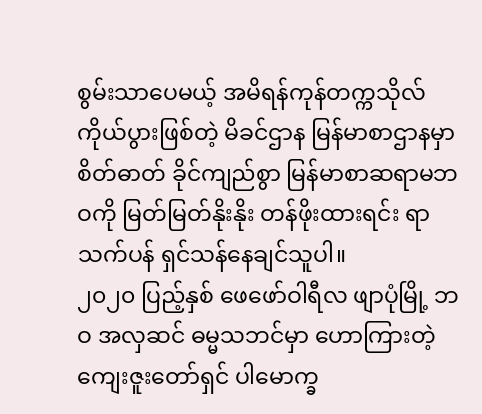စွမ်းသာပေမယ့် အမိရန်ကုန်တက္ကသိုလ် ကိုယ်ပွားဖြစ်တဲ့ မိခင်ဌာန မြန်မာစာဌာနမှာ စိတ်ဓာတ် ခိုင်ကျည်စွာ မြန်မာစာဆရာမဘဝကို မြတ်မြတ်နိုးနိုး တန်ဖိုးထားရင်း ရာသက်ပန် ရှင်သန်နေချင်သူပါ။
၂၀၂၀ ပြည့်နှစ် ဖေဖော်ဝါရီလ ဖျာပုံမြို့ ဘဝ အလှဆင် ဓမ္မသဘင်မှာ ဟောကြားတဲ့ ကျေးဇူးတော်ရှင် ပါမောက္ခ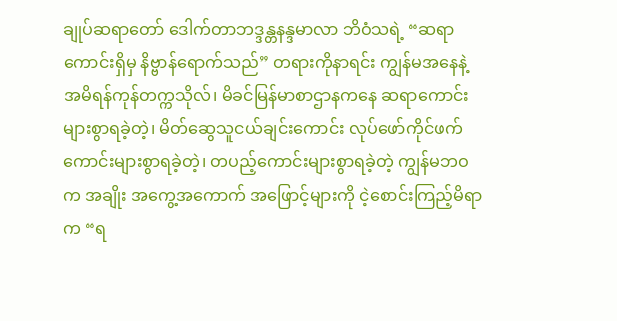ချုပ်ဆရာတော် ဒေါက်တာဘဒ္ဒန္တနန္ဒမာလာ ဘိဝံသရဲ့ “ဆရာကောင်းရှိမှ နိဗ္ဗာန်ရောက်သည်” တရားကိုနာရင်း ကျွန်မအနေနဲ့ အမိရန်ကုန်တက္ကသိုလ်၊ မိခင်မြန်မာစာဌာနကနေ ဆရာကောင်းများစွာရခဲ့တဲ့၊ မိတ်ဆွေသူငယ်ချင်းကောင်း လုပ်ဖော်ကိုင်ဖက် ကောင်းများစွာရခဲ့တဲ့၊ တပည့်ကောင်းများစွာရခဲ့တဲ့ ကျွန်မဘဝက အချိုး အကွေ့အကောက် အဖြောင့်များကို ငဲ့စောင်းကြည့်မိရာက “ရ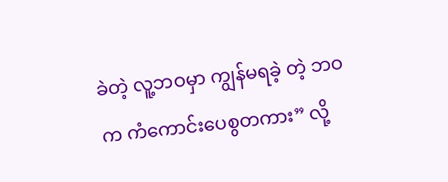ခဲတဲ့ လူ့ဘဝမှာ ကျွန်မရခဲ့ တဲ့ ဘဝက ကံကောင်းပေစွတကား” လို့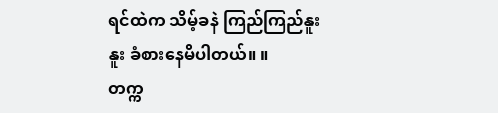ရင်ထဲက သိမ့်ခနဲ ကြည်ကြည်နူးနူး ခံစားနေမိပါတယ်။ ။
တက္က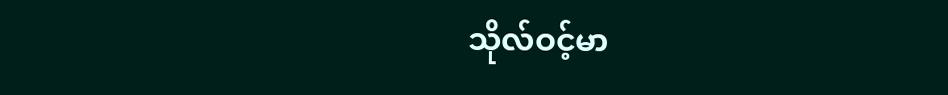သိုလ်ဝင့်မာ